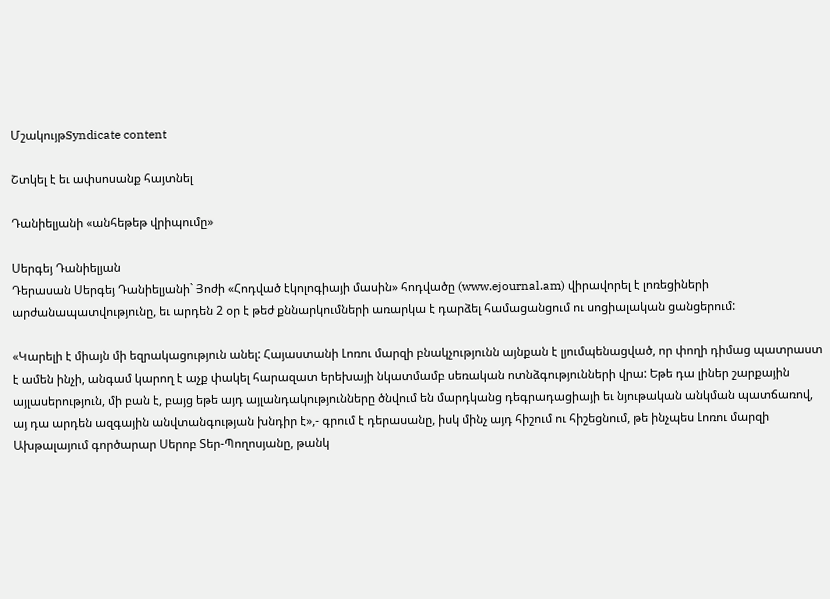ՄշակույթSyndicate content

Շտկել է եւ ափսոսանք հայտնել

Դանիելյանի «անհեթեթ վրիպումը»

Սերգեյ Դանիելյան
Դերասան Սերգեյ Դանիելյանի` Յոժի «Հոդված էկոլոգիայի մասին» հոդվածը (www.ejournal.am) վիրավորել է լոռեցիների արժանապատվությունը, եւ արդեն 2 օր է թեժ քննարկումների առարկա է դարձել համացանցում ու սոցիալական ցանցերում:

«Կարելի է միայն մի եզրակացություն անել: Հայաստանի Լոռու մարզի բնակչությունն այնքան է լյումպենացված, որ փողի դիմաց պատրաստ է ամեն ինչի, անգամ կարող է աչք փակել հարազատ երեխայի նկատմամբ սեռական ոտնձգությունների վրա: Եթե դա լիներ շարքային այլասերություն, մի բան է, բայց եթե այդ այլանդակությունները ծնվում են մարդկանց դեգրադացիայի եւ նյութական անկման պատճառով, այ դա արդեն ազգային անվտանգության խնդիր է»,- գրում է դերասանը, իսկ մինչ այդ հիշում ու հիշեցնում, թե ինչպես Լոռու մարզի Ախթալայում գործարար Սերոբ Տեր-Պողոսյանը, թանկ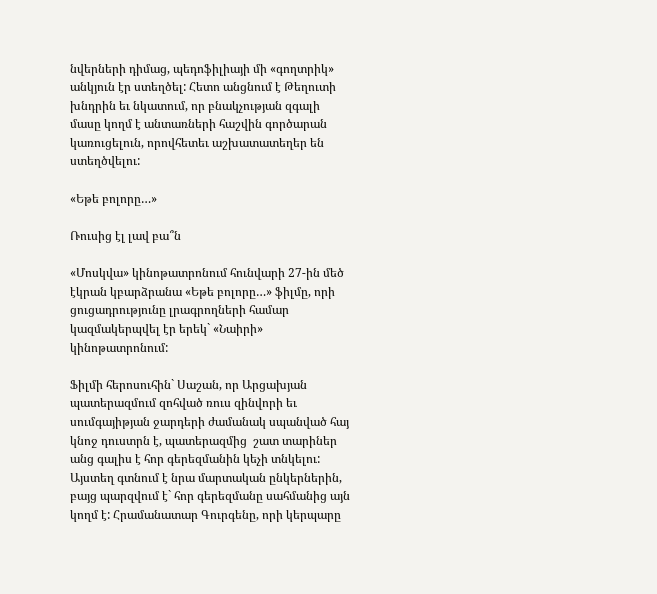նվերների դիմաց, պեդոֆիլիայի մի «գողտրիկ» անկյուն էր ստեղծել: Հետո անցնում է Թեղուտի խնդրին եւ նկատում, որ բնակչության զգալի մասը կողմ է անտառների հաշվին գործարան կառուցելուն, որովհետեւ աշխատատեղեր են ստեղծվելու:

«Եթե բոլորը…»

Ռուսից էլ լավ բա՞ն

«Մոսկվա» կինոթատրոնում հունվարի 27-ին մեծ էկրան կբարձրանա «Եթե բոլորը…» ֆիլմը, որի ցուցադրությունը լրագրողների համար կազմակերպվել էր երեկ` «Նաիրի» կինոթատրոնում:

Ֆիլմի հերոսուհին` Սաշան, որ Արցախյան պատերազմում զոհված ռուս զինվորի եւ սումգայիթյան ջարդերի ժամանակ սպանված հայ կնոջ դուստրն է, պատերազմից  շատ տարիներ անց գալիս է հոր գերեզմանին կեչի տնկելու: Այստեղ գտնում է նրա մարտական ընկերներին, բայց պարզվում է` հոր գերեզմանը սահմանից այն կողմ է: Հրամանատար Գուրգենը, որի կերպարը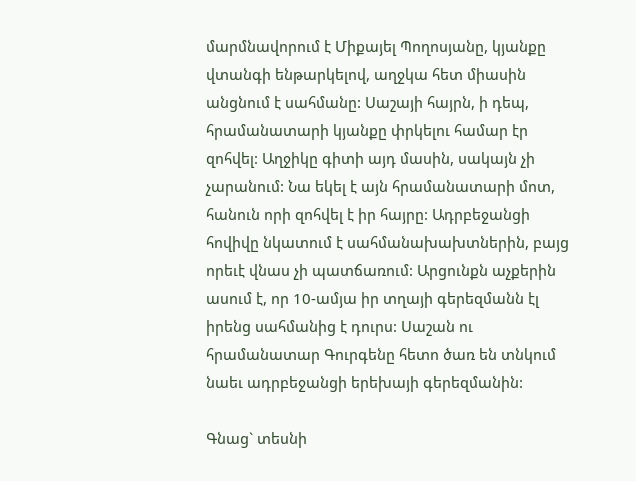մարմնավորում է Միքայել Պողոսյանը, կյանքը վտանգի ենթարկելով, աղջկա հետ միասին անցնում է սահմանը: Սաշայի հայրն, ի դեպ, հրամանատարի կյանքը փրկելու համար էր զոհվել: Աղջիկը գիտի այդ մասին, սակայն չի չարանում: Նա եկել է այն հրամանատարի մոտ, հանուն որի զոհվել է իր հայրը: Ադրբեջանցի հովիվը նկատում է սահմանախախտներին, բայց որեւէ վնաս չի պատճառում: Արցունքն աչքերին ասում է, որ 10-ամյա իր տղայի գերեզմանն էլ իրենց սահմանից է դուրս: Սաշան ու հրամանատար Գուրգենը հետո ծառ են տնկում նաեւ ադրբեջանցի երեխայի գերեզմանին:

Գնաց` տեսնի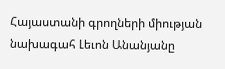Հայաստանի գրողների միության նախագահ Լեւոն Անանյանը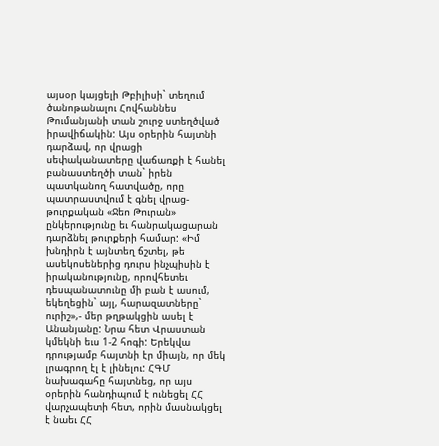այսօր կայցելի Թբիլիսի` տեղում ծանոթանալու Հովհաննես Թումանյանի տան շուրջ ստեղծված իրավիճակին: Այս օրերին հայտնի դարձավ, որ վրացի սեփականատերը վաճառքի է հանել բանաստեղծի տան` իրեն պատկանող հատվածը, որը պատրաստվում է գնել վրաց-թուրքական «Ջեո Թուրան» ընկերությունը եւ հանրակացարան դարձնել թուրքերի համար: «Իմ խնդիրն է այնտեղ ճշտել, թե ասեկոսեներից դուրս ինչպիսին է իրականությունը, որովհետեւ դեսպանատունը մի բան է ասում, եկեղեցին` այլ, հարազատները` ուրիշ»,- մեր թղթակցին ասել է Անանյանը: Նրա հետ Վրաստան կմեկնի եւս 1-2 հոգի: Երեկվա դրությամբ հայտնի էր միայն, որ մեկ լրագրող էլ է լինելու: ՀԳՄ նախագահը հայտնեց, որ այս օրերին հանդիպում է ունեցել ՀՀ վարչապետի հետ, որին մասնակցել է նաեւ ՀՀ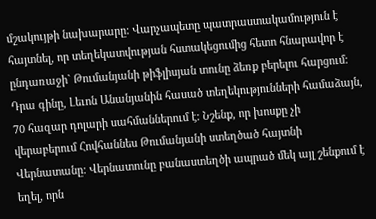մշակույթի նախարարը: Վարչապետը պատրաստակամություն է հայտնել, որ տեղեկատվության հստակեցումից հետո հնարավոր է ընդառաջի` Թումանյանի թիֆլիսյան տունը ձեռք բերելու հարցում: Դրա գինը, Լեւոն Անանյանին հասած տեղեկությունների համաձայն, 70 հազար դոլարի սահմաններում է: Նշենք, որ խոսքը չի վերաբերում Հովհաննես Թումանյանի ստեղծած հայտնի Վերնատանը: Վերնատունը բանաստեղծի ապրած մեկ այլ շենքում է եղել, որն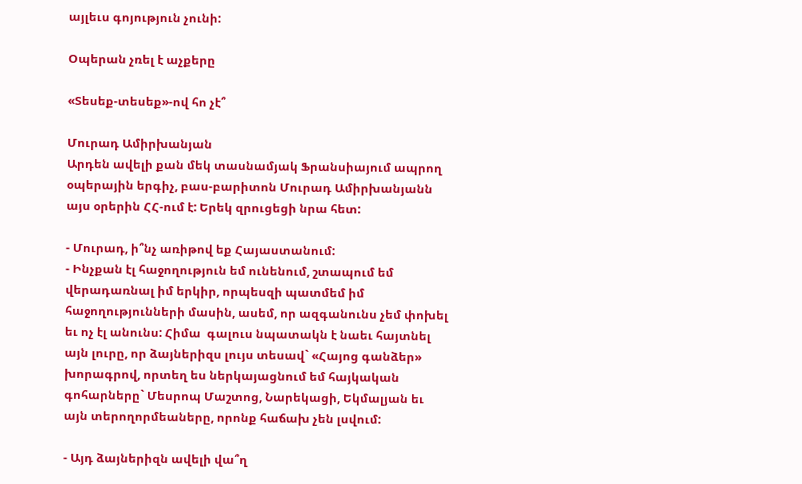այլեւս գոյություն չունի:

Օպերան չռել է աչքերը

«Տեսեք-տեսեք»-ով հո չէ՞

Մուրադ Ամիրխանյան
Արդեն ավելի քան մեկ տասնամյակ Ֆրանսիայում ապրող օպերային երգիչ, բաս-բարիտոն Մուրադ Ամիրխանյանն այս օրերին ՀՀ-ում է: Երեկ զրուցեցի նրա հետ:

- Մուրադ, ի՞նչ առիթով եք Հայաստանում:
- Ինչքան էլ հաջողություն եմ ունենում, շտապում եմ վերադառնալ իմ երկիր, որպեսզի պատմեմ իմ հաջողությունների մասին, ասեմ, որ ազգանունս չեմ փոխել եւ ոչ էլ անունս: Հիմա  գալուս նպատակն է նաեւ հայտնել այն լուրը, որ ձայներիզս լույս տեսավ` «Հայոց գանձեր» խորագրով, որտեղ ես ներկայացնում եմ հայկական գոհարները` Մեսրոպ Մաշտոց, Նարեկացի, Եկմալյան եւ այն տերողորմեաները, որոնք հաճախ չեն լսվում:

- Այդ ձայներիզն ավելի վա՞ղ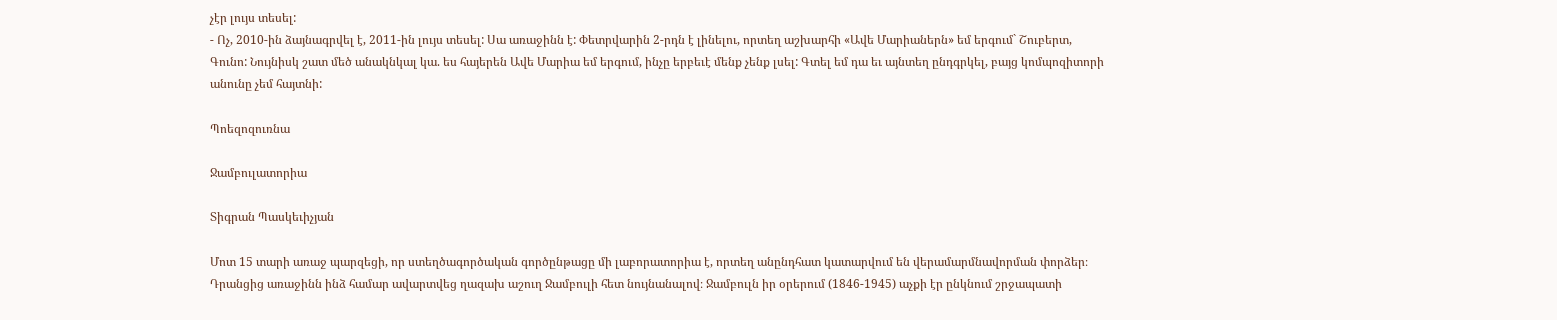չէր լույս տեսել:
- Ոչ, 2010-ին ձայնագրվել է, 2011-ին լույս տեսել: Սա առաջինն է: Փետրվարին 2-րդն է լինելու, որտեղ աշխարհի «Ավե Մարիաներն» եմ երգում` Շուբերտ, Գունո: Նույնիսկ շատ մեծ անակնկալ կա. ես հայերեն Ավե Մարիա եմ երգում, ինչը երբեւէ մենք չենք լսել: Գտել եմ դա եւ այնտեղ ընդգրկել, բայց կոմպոզիտորի անունը չեմ հայտնի:

Պոեզոզուռնա

Ջամբուլատորիա

Տիգրան Պասկեւիչյան

Մոտ 15 տարի առաջ պարզեցի, որ ստեղծագործական գործընթացը մի լաբորատորիա է, որտեղ անընդհատ կատարվում են վերամարմնավորման փորձեր։ Դրանցից առաջինն ինձ համար ավարտվեց ղազախ աշուղ Ջամբուլի հետ նույնանալով։ Ջամբուլն իր օրերում (1846-1945) աչքի էր ընկնում շրջապատի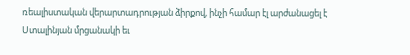ռեալիստական վերարտադրության ձիրքով, ինչի համար էլ արժանացել է Ստալինյան մրցանակի եւ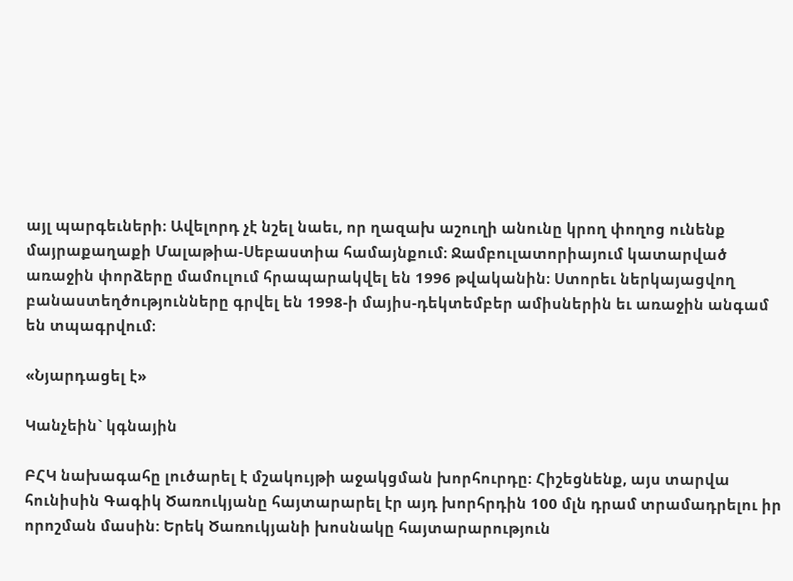այլ պարգեւների։ Ավելորդ չէ նշել նաեւ, որ ղազախ աշուղի անունը կրող փողոց ունենք մայրաքաղաքի Մալաթիա-Սեբաստիա համայնքում։ Ջամբուլատորիայում կատարված առաջին փորձերը մամուլում հրապարակվել են 1996 թվականին։ Ստորեւ ներկայացվող բանաստեղծությունները գրվել են 1998-ի մայիս-դեկտեմբեր ամիսներին եւ առաջին անգամ են տպագրվում։

«Նյարդացել է»

Կանչեին` կգնային

ԲՀԿ նախագահը լուծարել է մշակույթի աջակցման խորհուրդը: Հիշեցնենք, այս տարվա հունիսին Գագիկ Ծառուկյանը հայտարարել էր այդ խորհրդին 100 մլն դրամ տրամադրելու իր որոշման մասին: Երեկ Ծառուկյանի խոսնակը հայտարարություն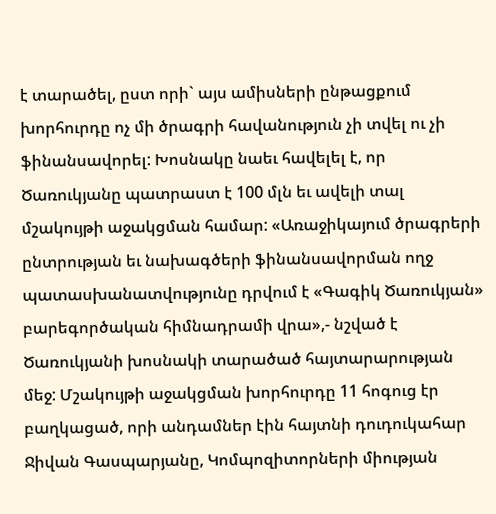է տարածել, ըստ որի` այս ամիսների ընթացքում խորհուրդը ոչ մի ծրագրի հավանություն չի տվել ու չի ֆինանսավորել: Խոսնակը նաեւ հավելել է, որ Ծառուկյանը պատրաստ է 100 մլն եւ ավելի տալ մշակույթի աջակցման համար: «Առաջիկայում ծրագրերի ընտրության եւ նախագծերի ֆինանսավորման ողջ պատասխանատվությունը դրվում է «Գագիկ Ծառուկյան» բարեգործական հիմնադրամի վրա»,- նշված է Ծառուկյանի խոսնակի տարածած հայտարարության մեջ: Մշակույթի աջակցման խորհուրդը 11 հոգուց էր բաղկացած, որի անդամներ էին հայտնի դուդուկահար Ջիվան Գասպարյանը, Կոմպոզիտորների միության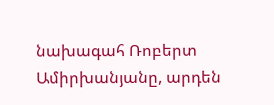նախագահ Ռոբերտ Ամիրխանյանը, արդեն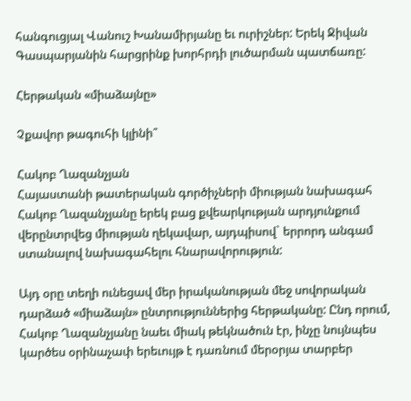հանգուցյալ Վանուշ Խանամիրյանը եւ ուրիշներ: Երեկ Ջիվան Գասպարյանին հարցրինք խորհրդի լուծարման պատճառը:

Հերթական «միաձայնը»

Չքավոր թագուհի կլինի՞

Հակոբ Ղազանչյան
Հայաստանի թատերական գործիչների միության նախագահ Հակոբ Ղազանչյանը երեկ բաց քվեարկության արդյունքում վերընտրվեց միության ղեկավար, այդպիսով` երրորդ անգամ ստանալով նախագահելու հնարավորություն:

Այդ օրը տեղի ունեցավ մեր իրականության մեջ սովորական դարձած «միաձայն» ընտրություններից հերթականը: Ընդ որում, Հակոբ Ղազանչյանը նաեւ միակ թեկնածուն էր, ինչը նույնպես կարծես օրինաչափ երեւույթ է դառնում մերօրյա տարբեր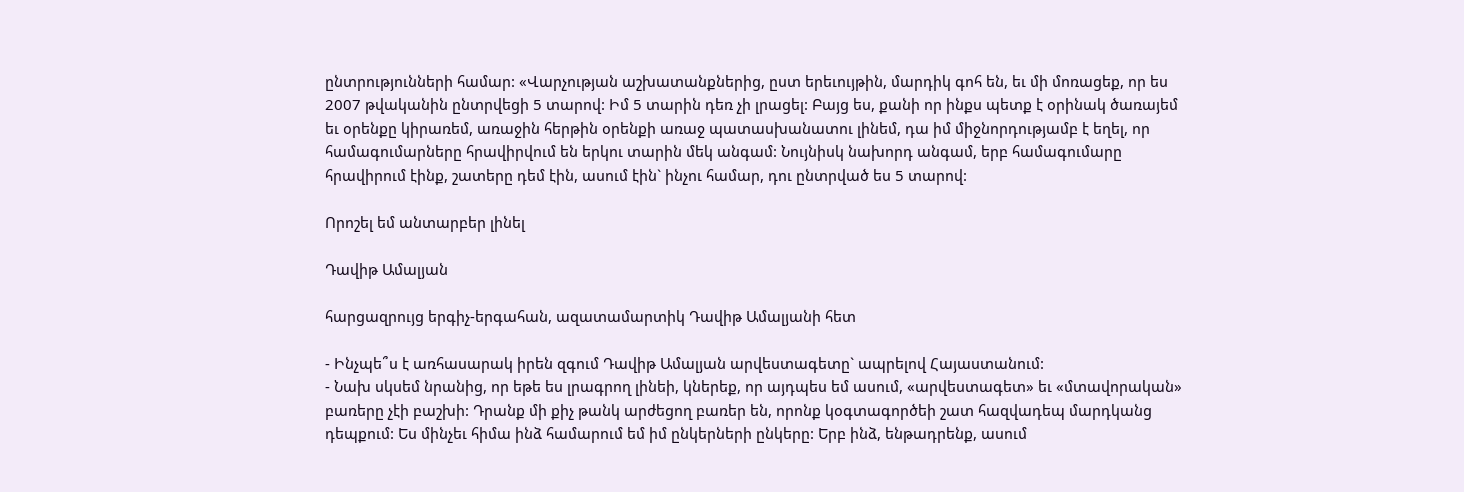ընտրությունների համար: «Վարչության աշխատանքներից, ըստ երեւույթին, մարդիկ գոհ են, եւ մի մոռացեք, որ ես 2007 թվականին ընտրվեցի 5 տարով: Իմ 5 տարին դեռ չի լրացել: Բայց ես, քանի որ ինքս պետք է օրինակ ծառայեմ եւ օրենքը կիրառեմ, առաջին հերթին օրենքի առաջ պատասխանատու լինեմ, դա իմ միջնորդությամբ է եղել, որ համագումարները հրավիրվում են երկու տարին մեկ անգամ: Նույնիսկ նախորդ անգամ, երբ համագումարը հրավիրում էինք, շատերը դեմ էին, ասում էին` ինչու համար, դու ընտրված ես 5 տարով:

Որոշել եմ անտարբեր լինել

Դավիթ Ամալյան

հարցազրույց երգիչ-երգահան, ազատամարտիկ Դավիթ Ամալյանի հետ

- Ինչպե՞ս է առհասարակ իրեն զգում Դավիթ Ամալյան արվեստագետը` ապրելով Հայաստանում:
- Նախ սկսեմ նրանից, որ եթե ես լրագրող լինեի, կներեք, որ այդպես եմ ասում, «արվեստագետ» եւ «մտավորական» բառերը չէի բաշխի: Դրանք մի քիչ թանկ արժեցող բառեր են, որոնք կօգտագործեի շատ հազվադեպ մարդկանց դեպքում: Ես մինչեւ հիմա ինձ համարում եմ իմ ընկերների ընկերը: Երբ ինձ, ենթադրենք, ասում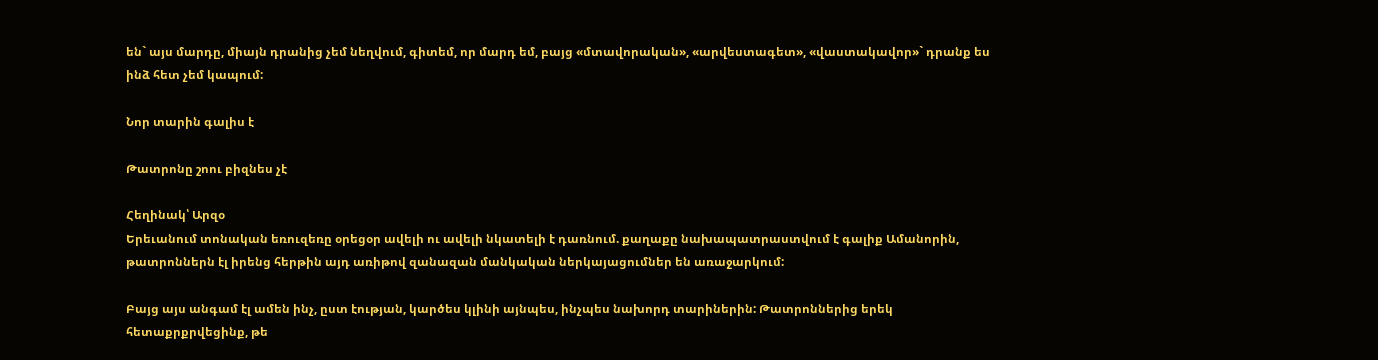են` այս մարդը, միայն դրանից չեմ նեղվում, գիտեմ, որ մարդ եմ, բայց «մտավորական», «արվեստագետ», «վաստակավոր»` դրանք ես ինձ հետ չեմ կապում:

Նոր տարին գալիս է

Թատրոնը շոու բիզնես չէ

Հեղինակ՝ Արզօ
Երեւանում տոնական եռուզեռը օրեցօր ավելի ու ավելի նկատելի է դառնում. քաղաքը նախապատրաստվում է գալիք Ամանորին, թատրոններն էլ իրենց հերթին այդ առիթով զանազան մանկական ներկայացումներ են առաջարկում:

Բայց այս անգամ էլ ամեն ինչ, ըստ էության, կարծես կլինի այնպես, ինչպես նախորդ տարիներին: Թատրոններից երեկ հետաքրքրվեցինք, թե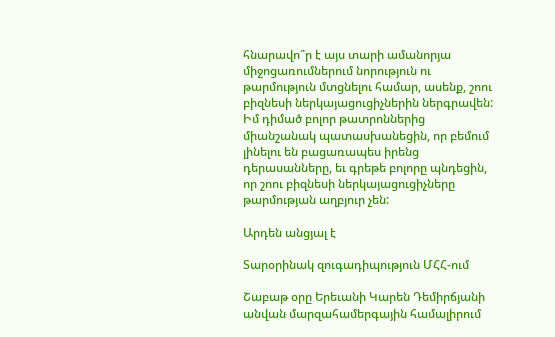հնարավո՞ր է այս տարի ամանորյա միջոցառումներում նորություն ու թարմություն մտցնելու համար, ասենք, շոու բիզնեսի ներկայացուցիչներին ներգրավեն: Իմ դիմած բոլոր թատրոններից միանշանակ պատասխանեցին, որ բեմում լինելու են բացառապես իրենց դերասանները, եւ գրեթե բոլորը պնդեցին, որ շոու բիզնեսի ներկայացուցիչները թարմության աղբյուր չեն:

Արդեն անցյալ է

Տարօրինակ զուգադիպություն ՄՀՀ-ում

Շաբաթ օրը Երեւանի Կարեն Դեմիրճյանի անվան մարզահամերգային համալիրում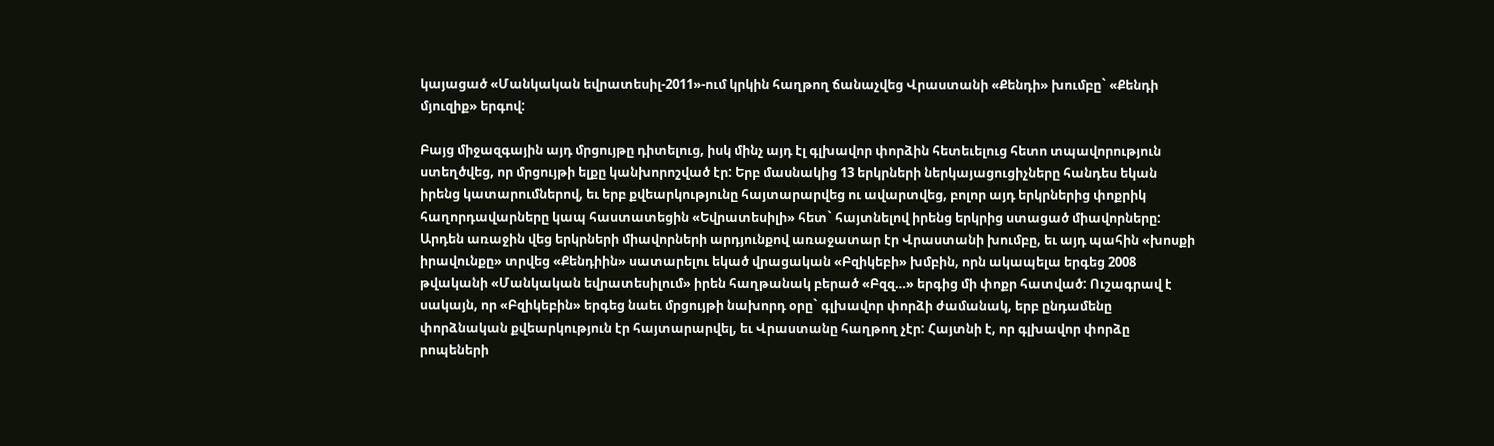կայացած «Մանկական եվրատեսիլ-2011»-ում կրկին հաղթող ճանաչվեց Վրաստանի «Քենդի» խումբը` «Քենդի մյուզիք» երգով:

Բայց միջազգային այդ մրցույթը դիտելուց, իսկ մինչ այդ էլ գլխավոր փորձին հետեւելուց հետո տպավորություն ստեղծվեց, որ մրցույթի ելքը կանխորոշված էր: Երբ մասնակից 13 երկրների ներկայացուցիչները հանդես եկան իրենց կատարումներով, եւ երբ քվեարկությունը հայտարարվեց ու ավարտվեց, բոլոր այդ երկրներից փոքրիկ հաղորդավարները կապ հաստատեցին «Եվրատեսիլի» հետ` հայտնելով իրենց երկրից ստացած միավորները: Արդեն առաջին վեց երկրների միավորների արդյունքով առաջատար էր Վրաստանի խումբը, եւ այդ պահին «խոսքի իրավունքը» տրվեց «Քենդիին» սատարելու եկած վրացական «Բզիկեբի» խմբին, որն ակապելա երգեց 2008 թվականի «Մանկական եվրատեսիլում» իրեն հաղթանակ բերած «Բզզ…» երգից մի փոքր հատված: Ուշագրավ է սակայն, որ «Բզիկեբին» երգեց նաեւ մրցույթի նախորդ օրը` գլխավոր փորձի ժամանակ, երբ ընդամենը փորձնական քվեարկություն էր հայտարարվել, եւ Վրաստանը հաղթող չէր: Հայտնի է, որ գլխավոր փորձը րոպեների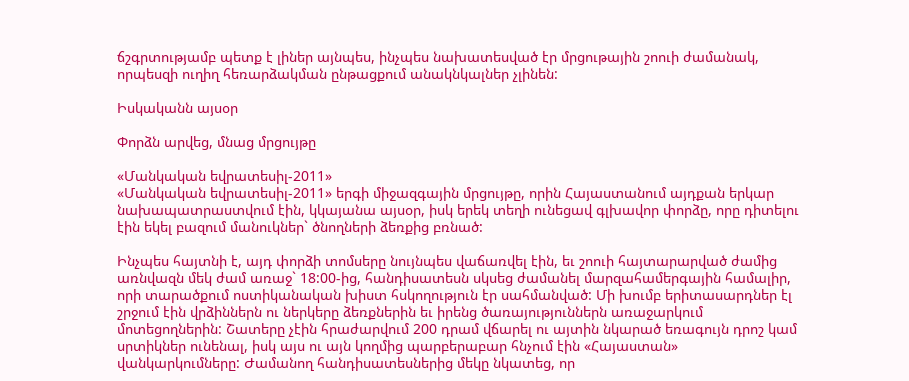ճշգրտությամբ պետք է լիներ այնպես, ինչպես նախատեսված էր մրցութային շոուի ժամանակ, որպեսզի ուղիղ հեռարձակման ընթացքում անակնկալներ չլինեն:

Իսկականն այսօր

Փորձն արվեց, մնաց մրցույթը

«Մանկական եվրատեսիլ-2011»
«Մանկական եվրատեսիլ-2011» երգի միջազգային մրցույթը, որին Հայաստանում այդքան երկար նախապատրաստվում էին, կկայանա այսօր, իսկ երեկ տեղի ունեցավ գլխավոր փորձը, որը դիտելու էին եկել բազում մանուկներ` ծնողների ձեռքից բռնած:

Ինչպես հայտնի է, այդ փորձի տոմսերը նույնպես վաճառվել էին, եւ շոուի հայտարարված ժամից առնվազն մեկ ժամ առաջ` 18:00-ից, հանդիսատեսն սկսեց ժամանել մարզահամերգային համալիր, որի տարածքում ոստիկանական խիստ հսկողություն էր սահմանված: Մի խումբ երիտասարդներ էլ շրջում էին վրձիններն ու ներկերը ձեռքներին եւ իրենց ծառայություններն առաջարկում մոտեցողներին: Շատերը չէին հրաժարվում 200 դրամ վճարել ու այտին նկարած եռագույն դրոշ կամ սրտիկներ ունենալ, իսկ այս ու այն կողմից պարբերաբար հնչում էին «Հայաստան» վանկարկումները: Ժամանող հանդիսատեսներից մեկը նկատեց, որ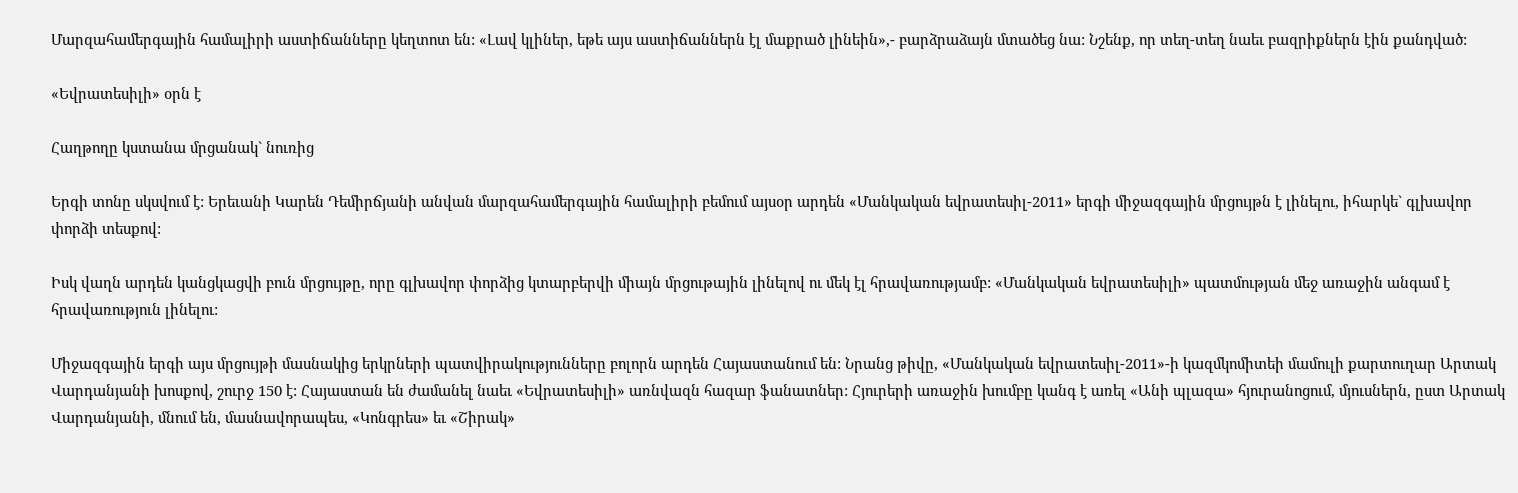Մարզահամերգային համալիրի աստիճանները կեղտոտ են: «Լավ կլիներ, եթե այս աստիճաններն էլ մաքրած լինեին»,- բարձրաձայն մտածեց նա: Նշենք, որ տեղ-տեղ նաեւ բազրիքներն էին քանդված:

«Եվրատեսիլի» օրն է

Հաղթողը կստանա մրցանակ` նուռից

Երգի տոնը սկսվում է: Երեւանի Կարեն Դեմիրճյանի անվան մարզահամերգային համալիրի բեմում այսօր արդեն «Մանկական եվրատեսիլ-2011» երգի միջազգային մրցույթն է լինելու, իհարկե` գլխավոր փորձի տեսքով:

Իսկ վաղն արդեն կանցկացվի բուն մրցույթը, որը գլխավոր փորձից կտարբերվի միայն մրցութային լինելով ու մեկ էլ հրավառությամբ: «Մանկական եվրատեսիլի» պատմության մեջ առաջին անգամ է հրավառություն լինելու:

Միջազգային երգի այս մրցույթի մասնակից երկրների պատվիրակությունները բոլորն արդեն Հայաստանում են: Նրանց թիվը, «Մանկական եվրատեսիլ-2011»-ի կազմկոմիտեի մամուլի քարտուղար Արտակ Վարդանյանի խոսքով, շուրջ 150 է: Հայաստան են ժամանել նաեւ «Եվրատեսիլի» առնվազն հազար ֆանատներ: Հյուրերի առաջին խումբը կանգ է առել «Անի պլազա» հյուրանոցում, մյուսներն, ըստ Արտակ Վարդանյանի, մնում են, մասնավորապես, «Կոնգրես» եւ «Շիրակ»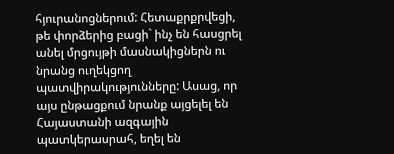հյուրանոցներում: Հետաքրքրվեցի, թե փորձերից բացի` ինչ են հասցրել անել մրցույթի մասնակիցներն ու նրանց ուղեկցող պատվիրակությունները: Ասաց, որ այս ընթացքում նրանք այցելել են Հայաստանի ազգային պատկերասրահ, եղել են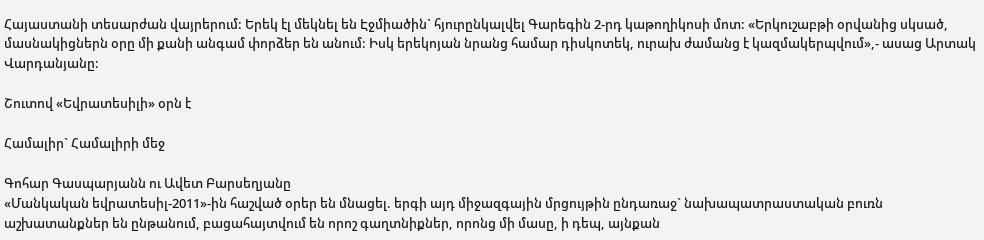Հայաստանի տեսարժան վայրերում: Երեկ էլ մեկնել են Էջմիածին` հյուրընկալվել Գարեգին 2-րդ կաթողիկոսի մոտ: «Երկուշաբթի օրվանից սկսած, մասնակիցներն օրը մի քանի անգամ փորձեր են անում: Իսկ երեկոյան նրանց համար դիսկոտեկ, ուրախ ժամանց է կազմակերպվում»,- ասաց Արտակ Վարդանյանը:

Շուտով «Եվրատեսիլի» օրն է

Համալիր` Համալիրի մեջ

Գոհար Գասպարյանն ու Ավետ Բարսեղյանը
«Մանկական եվրատեսիլ-2011»-ին հաշված օրեր են մնացել. երգի այդ միջազգային մրցույթին ընդառաջ` նախապատրաստական բուռն աշխատանքներ են ընթանում, բացահայտվում են որոշ գաղտնիքներ, որոնց մի մասը, ի դեպ, այնքան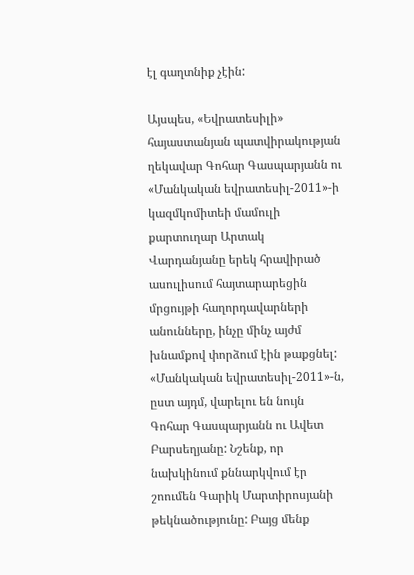էլ գաղտնիք չէին:

Այսպես, «Եվրատեսիլի» հայաստանյան պատվիրակության ղեկավար Գոհար Գասպարյանն ու «Մանկական եվրատեսիլ-2011»-ի կազմկոմիտեի մամուլի քարտուղար Արտակ Վարդանյանը երեկ հրավիրած ասուլիսում հայտարարեցին մրցույթի հաղորդավարների անունները, ինչը մինչ այժմ խնամքով փորձում էին թաքցնել: «Մանկական եվրատեսիլ-2011»-ն, ըստ այդմ, վարելու են նույն Գոհար Գասպարյանն ու Ավետ Բարսեղյանը: Նշենք, որ նախկինում քննարկվում էր շոումեն Գարիկ Մարտիրոսյանի թեկնածությունը: Բայց մենք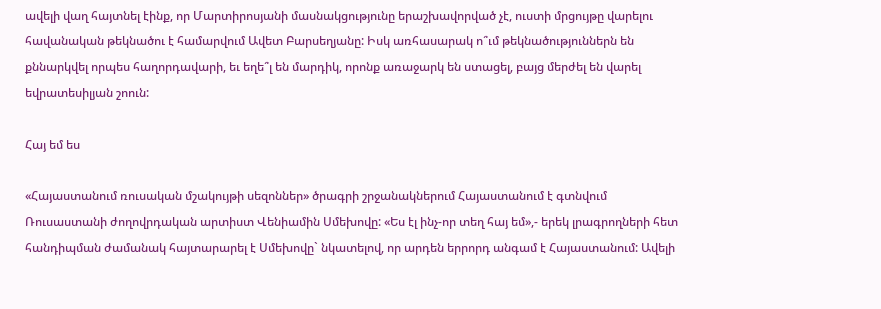ավելի վաղ հայտնել էինք, որ Մարտիրոսյանի մասնակցությունը երաշխավորված չէ, ուստի մրցույթը վարելու հավանական թեկնածու է համարվում Ավետ Բարսեղյանը: Իսկ առհասարակ ո՞ւմ թեկնածություններն են քննարկվել որպես հաղորդավարի, եւ եղե՞լ են մարդիկ, որոնք առաջարկ են ստացել, բայց մերժել են վարել եվրատեսիլյան շոուն:

Հայ եմ ես

«Հայաստանում ռուսական մշակույթի սեզոններ» ծրագրի շրջանակներում Հայաստանում է գտնվում Ռուսաստանի ժողովրդական արտիստ Վենիամին Սմեխովը: «Ես էլ ինչ-որ տեղ հայ եմ»,- երեկ լրագրողների հետ հանդիպման ժամանակ հայտարարել է Սմեխովը` նկատելով, որ արդեն երրորդ անգամ է Հայաստանում: Ավելի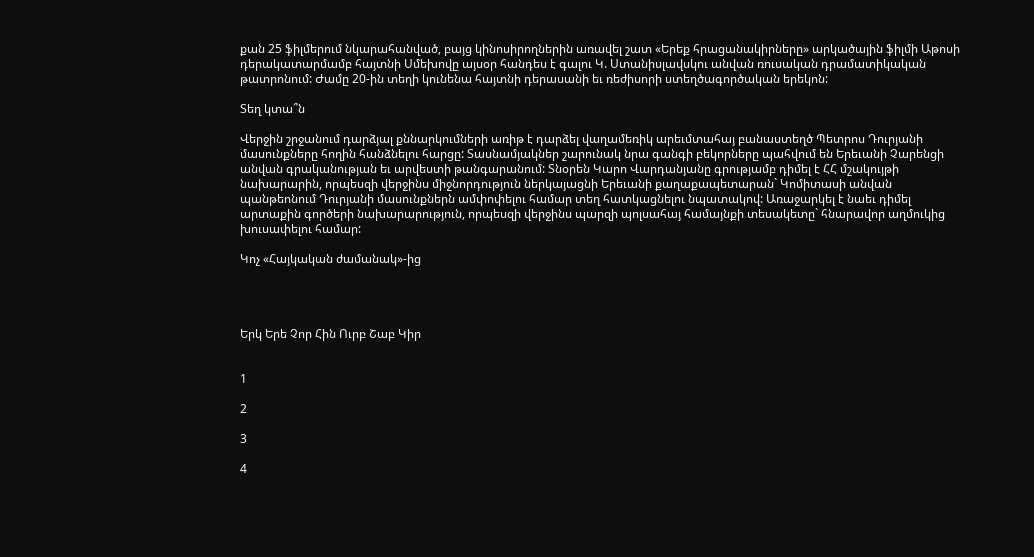քան 25 ֆիլմերում նկարահանված, բայց կինոսիրողներին առավել շատ «Երեք հրացանակիրները» արկածային ֆիլմի Աթոսի դերակատարմամբ հայտնի Սմեխովը այսօր հանդես է գալու Կ. Ստանիսլավսկու անվան ռուսական դրամատիկական թատրոնում: Ժամը 20-ին տեղի կունենա հայտնի դերասանի եւ ռեժիսորի ստեղծագործական երեկոն:

Տեղ կտա՞ն

Վերջին շրջանում դարձյալ քննարկումների առիթ է դարձել վաղամեռիկ արեւմտահայ բանաստեղծ Պետրոս Դուրյանի մասունքները հողին հանձնելու հարցը: Տասնամյակներ շարունակ նրա գանգի բեկորները պահվում են Երեւանի Չարենցի անվան գրականության եւ արվեստի թանգարանում: Տնօրեն Կարո Վարդանյանը գրությամբ դիմել է ՀՀ մշակույթի նախարարին, որպեսզի վերջինս միջնորդություն ներկայացնի Երեւանի քաղաքապետարան` Կոմիտասի անվան պանթեոնում Դուրյանի մասունքներն ամփոփելու համար տեղ հատկացնելու նպատակով: Առաջարկել է նաեւ դիմել արտաքին գործերի նախարարություն, որպեսզի վերջինս պարզի պոլսահայ համայնքի տեսակետը` հնարավոր աղմուկից խուսափելու համար:

Կոչ «Հայկական ժամանակ»-ից




Երկ Երե Չոր Հին Ուրբ Շաբ Կիր


1

2

3

4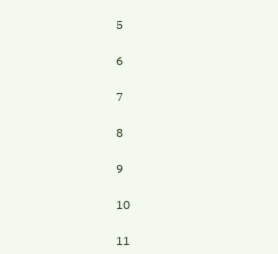5

6

7

8

9

10

11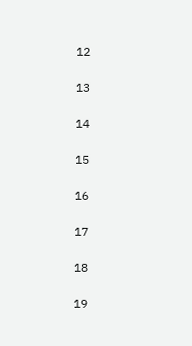12

13

14

15

16

17

18

19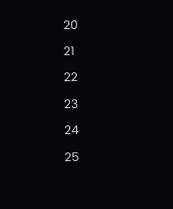20

21

22

23

24

25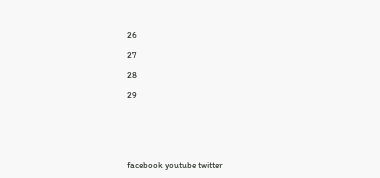26

27

28

29






facebook youtube twitter